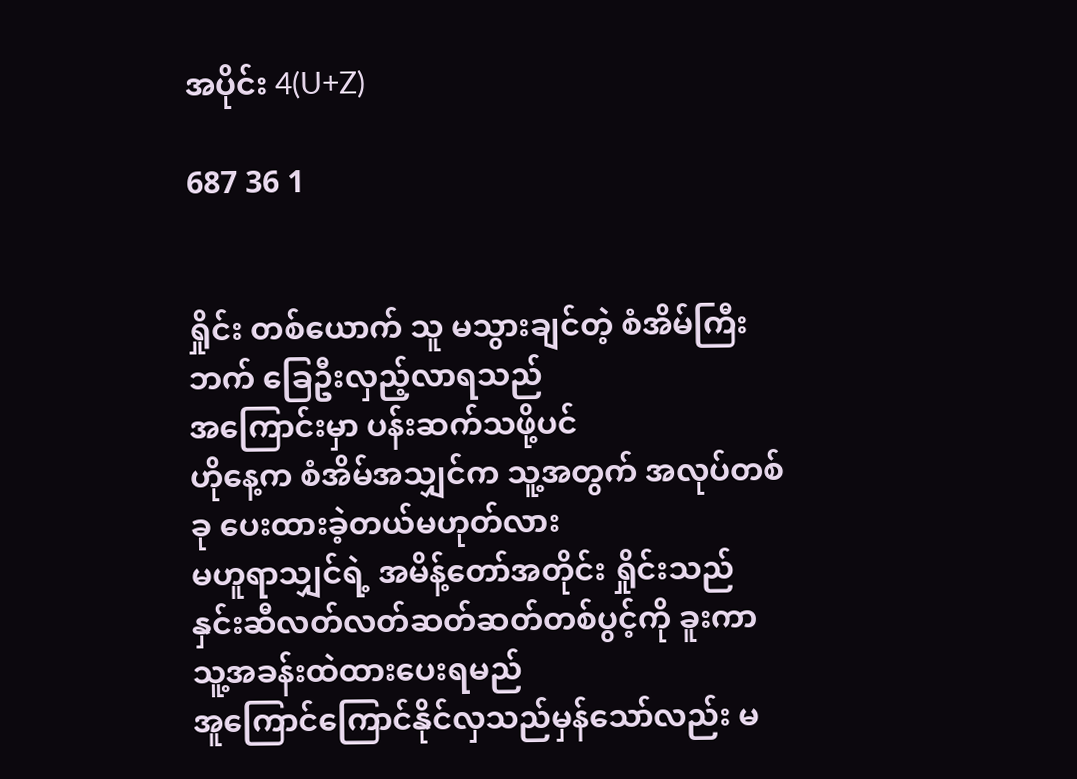အပိုင်း 4(U+Z)

687 36 1


ရှိုင်း တစ်ယောက် သူ မသွားချင်တဲ့ စံအိမ်ကြီးဘက် ခြေဦးလှည့်လာရသည်
အကြောင်းမှာ ပန်းဆက်သဖို့ပင်
ဟိုနေ့က စံအိမ်အသျှင်က သူ့အတွက် အလုပ်တစ်ခု ပေးထားခဲ့တယ်မဟုတ်လား
မဟူရာသျှင်ရဲ့ အမိန့်တော်အတိုင်း ရှိုင်းသည်
နှင်းဆီလတ်လတ်ဆတ်ဆတ်တစ်ပွင့်ကို ခူးကာ သူ့အခန်းထဲထားပေးရမည်
အူကြောင်ကြောင်နိုင်လှသည်မှန်သော်လည်း မ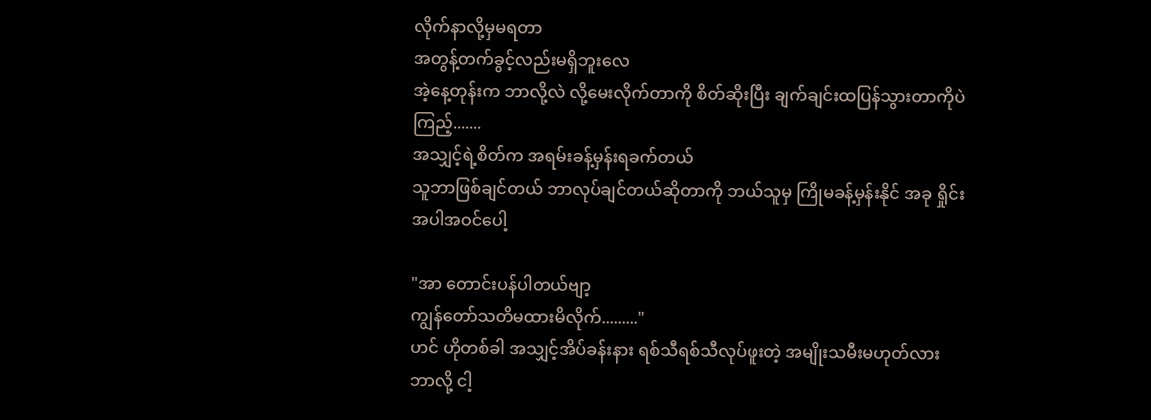လိုက်နာလို့မှမရတာ
အတွန့်တက်ခွင့်လည်းမရှိဘူးလေ
အဲ့နေ့တုန်းက ဘာလို့လဲ လို့မေးလိုက်တာကို စိတ်ဆိုးပြီး ချက်ချင်းထပြန်သွားတာကိုပဲကြည့်.......
အသျှင့်ရဲ့စိတ်က အရမ်းခန့်မှန်းရခက်တယ်
သူဘာဖြစ်ချင်တယ် ဘာလုပ်ချင်တယ်ဆိုတာကို ဘယ်သူမှ ကြိုမခန့်မှန်းနိုင် အခု ရှိုင်းအပါအဝင်ပေါ့

"အာ တောင်းပန်ပါတယ်ဗျာ့
ကျွန်တော်သတိမထားမိလိုက်........."
ဟင် ဟိုတစ်ခါ အသျှင့်အိပ်ခန်းနား ရစ်သီရစ်သီလုပ်ဖူးတဲ့ အမျိုးသမီးမဟုတ်လား
ဘာလို့ ငါ့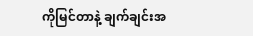ကိုမြင်တာနဲ့ ချက်ချင်းအ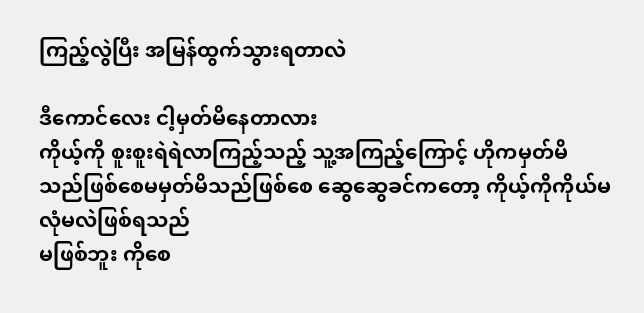ကြည့်လွဲပြီး အမြန်ထွက်သွားရတာလဲ

ဒီကောင်လေး ငါ့မှတ်မိနေတာလား
ကိုယ့်ကို စူးစူးရဲရဲလာကြည့်သည့် သူ့အကြည့်ကြောင့် ဟိုကမှတ်မိသည်ဖြစ်စေမမှတ်မိသည်ဖြစ်စေ ဆွေဆွေခင်ကတော့ ကိုယ့်ကိုကိုယ်မလုံမလဲဖြစ်ရသည်
မဖြစ်ဘူး ကိုစေ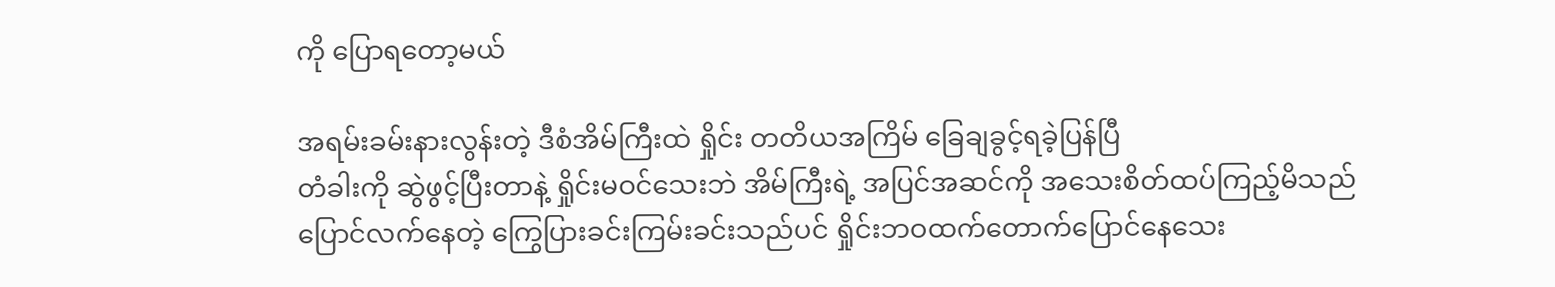ကို ပြောရတော့မယ်

အရမ်းခမ်းနားလွန်းတဲ့ ဒီစံအိမ်ကြီးထဲ ရှိုင်း တတိယအကြိမ် ခြေချခွင့်ရခဲ့ပြန်ပြီ
တံခါးကို ဆွဲဖွင့်ပြီးတာနဲ့ ရှိုင်းမဝင်သေးဘဲ အိမ်ကြီးရဲ့ အပြင်အဆင်ကို အသေးစိတ်ထပ်ကြည့်မိသည်
ပြောင်လက်နေတဲ့ ကြွေပြားခင်းကြမ်းခင်းသည်ပင် ရှိုင်းဘဝထက်တောက်ပြောင်နေသေး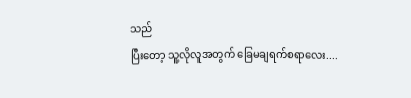သည်
ပြီးတော့ သူ့လိုလူအတွက် ခြေမချရက်စရာလေး....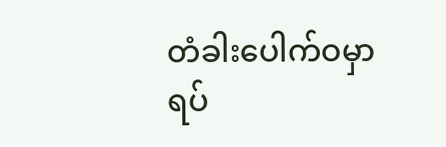တံခါးပေါက်ဝမှာ ရပ်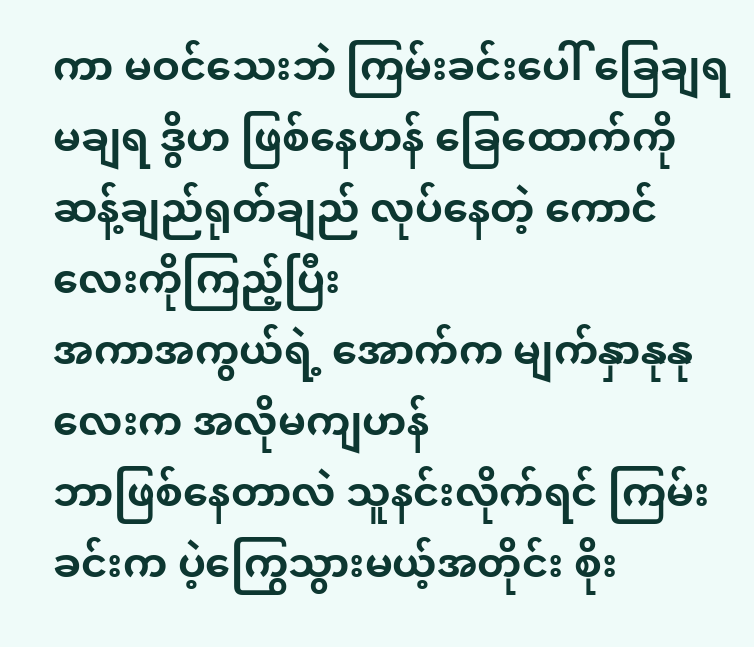ကာ မဝင်သေးဘဲ ကြမ်းခင်းပေါ် ခြေချရ မချရ ဒွိဟ ဖြစ်နေဟန် ခြေထောက်ကို ဆန့်ချည်ရုတ်ချည် လုပ်နေတဲ့ ကောင်လေးကိုကြည့်ပြီး
အကာအကွယ်ရဲ့ အောက်က မျက်နှာနုနုလေးက အလိုမကျဟန်
ဘာဖြစ်နေတာလဲ သူနင်းလိုက်ရင် ကြမ်းခင်းက ပဲ့ကြွေသွားမယ့်အတိုင်း စိုး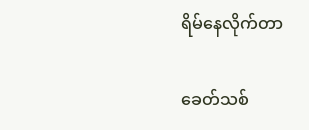ရိမ်နေလိုက်တာ

ခေတ်သစ်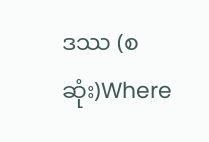ဒဿ (စဆုံး)Where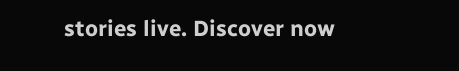stories live. Discover now